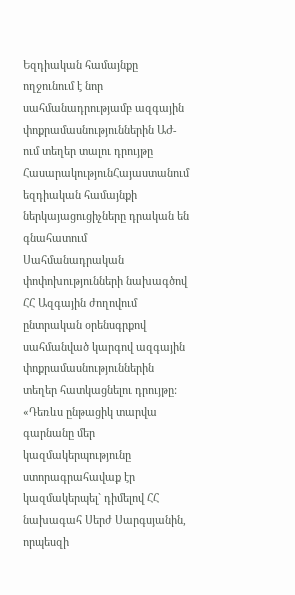Եզդիական համայնքը ողջունում է նոր սահմանադրությամբ ազգային փոքրամասնություններին ԱԺ-ում տեղեր տալու դրույթը
ՀասարակությունՀայաստանում եզդիական համայնքի ներկայացուցիչները դրական են գնահատում Սահմանադրական փոփոխությունների նախագծով ՀՀ Ազգային ժողովում ընտրական օրենսգրքով սահմանված կարգով ազգային փոքրամասնություններին տեղեր հատկացնելու դրույթը:
«Դեռևս ընթացիկ տարվա գարնանը մեր կազմակերպությունը ստորագրահավաք էր կազմակերպել` դիմելով ՀՀ նախագահ Սերժ Սարգսյանին, որպեսզի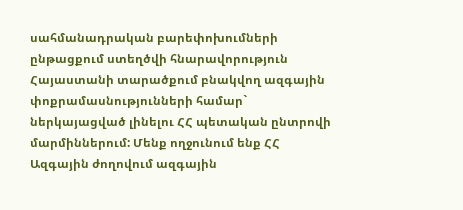սահմանադրական բարեփոխումների ընթացքում ստեղծվի հնարավորություն Հայաստանի տարածքում բնակվող ազգային փոքրամասնությունների համար` ներկայացված լինելու ՀՀ պետական ընտրովի մարմիններում: Մենք ողջունում ենք ՀՀ Ազգային ժողովում ազգային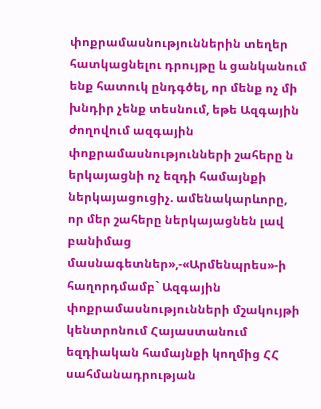փոքրամասնություններին տեղեր հատկացնելու դրույթը և ցանկանում ենք հատուկ ընդգծել, որ մենք ոչ մի խնդիր չենք տեսնում, եթե Ազգային ժողովում ազգային փոքրամասնությունների շահերը ն երկայացնի ոչ եզդի համայնքի ներկայացուցիչ. ամենակարևորը, որ մեր շահերը ներկայացնեն լավ բանիմաց մասնագետներ»,-«Արմենպրես»-ի հաղորդմամբ` Ազգային փոքրամասնությունների մշակույթի կենտրոնում Հայաստանում եզդիական համայնքի կողմից ՀՀ սահմանադրության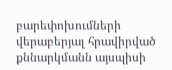բարեփոխումների վերաբերյալ հրավիրված քննարկմանն այսպիսի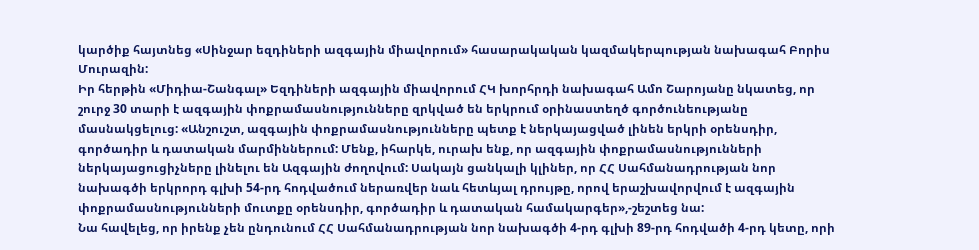կարծիք հայտնեց «Սինջար եզդիների ազգային միավորում» հասարակական կազմակերպության նախագահ Բորիս Մուրազին:
Իր հերթին «Միդիա-Շանգալ» Եզդիների ազգային միավորում ՀԿ խորհրդի նախագահ Ամո Շարոյանը նկատեց, որ շուրջ 30 տարի է ազգային փոքրամասնությունները զրկված են երկրում օրինաստեղծ գործունեությանը մասնակցելուց: «Անշուշտ, ազգային փոքրամասնությունները պետք է ներկայացված լինեն երկրի օրենսդիր, գործադիր և դատական մարմիններում: Մենք, իհարկե, ուրախ ենք, որ ազգային փոքրամասնությունների ներկայացուցիչները լինելու են Ազգային ժողովում: Սակայն ցանկալի կլիներ, որ ՀՀ Սահմանադրության նոր նախագծի երկրորդ գլխի 54-րդ հոդվածում ներառվեր նաև հետևյալ դրույթը, որով երաշխավորվում է ազգային փոքրամասնությունների մուտքը օրենսդիր, գործադիր և դատական համակարգեր»,-շեշտեց նա:
Նա հավելեց, որ իրենք չեն ընդունում ՀՀ Սահմանադրության նոր նախագծի 4-րդ գլխի 89-րդ հոդվածի 4-րդ կետը, որի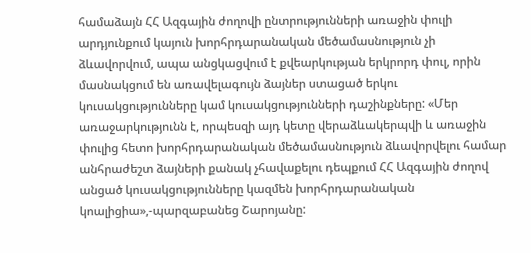համաձայն ՀՀ Ազգային ժողովի ընտրությունների առաջին փուլի արդյունքում կայուն խորհրդարանական մեծամասնություն չի ձևավորվում, ապա անցկացվում է քվեարկության երկրորդ փուլ, որին մասնակցում են առավելագույն ձայներ ստացած երկու կուսակցությունները կամ կուսակցությունների դաշինքները: «Մեր առաջարկությունն է, որպեսզի այդ կետը վերաձևակերպվի և առաջին փուլից հետո խորհրդարանական մեծամասնություն ձևավորվելու համար անհրաժեշտ ձայների քանակ չհավաքելու դեպքում ՀՀ Ազգային ժողով անցած կուսակցությունները կազմեն խորհրդարանական կոալիցիա»,-պարզաբանեց Շարոյանը: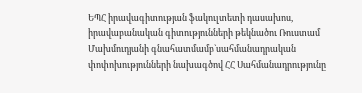ԵՊՀ իրավագիտության ֆակուլտետի դասախոս, իրավաբանական գիտությունների թեկնածու Ռուստամ Մախմուդյանի գնահատմամբ`սահմանադրական փոփոխությունների նախագծով ՀՀ Սահմանադրությունը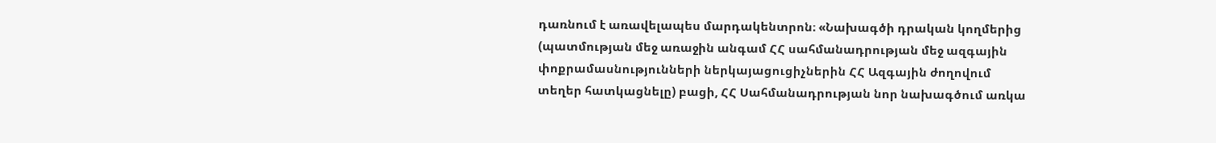դառնում է առավելապես մարդակենտրոն։ «Նախագծի դրական կողմերից (պատմության մեջ առաջին անգամ ՀՀ սահմանադրության մեջ ազգային փոքրամասնությունների ներկայացուցիչներին ՀՀ Ազգային ժողովում տեղեր հատկացնելը) բացի, ՀՀ Սահմանադրության նոր նախագծում առկա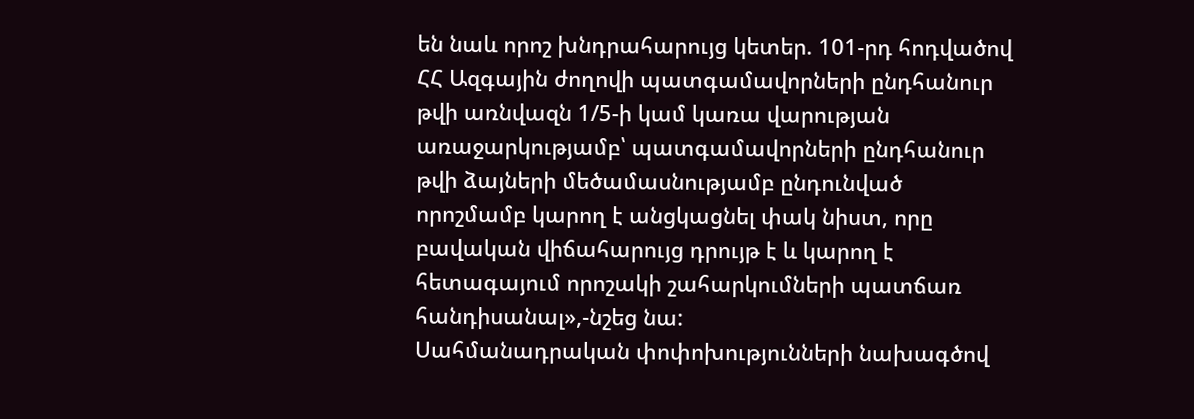են նաև որոշ խնդրահարույց կետեր. 101-րդ հոդվածով ՀՀ Ազգային ժողովի պատգամավորների ընդհանուր թվի առնվազն 1/5-ի կամ կառա վարության առաջարկությամբ՝ պատգամավորների ընդհանուր թվի ձայների մեծամասնությամբ ընդունված որոշմամբ կարող է անցկացնել փակ նիստ, որը բավական վիճահարույց դրույթ է և կարող է հետագայում որոշակի շահարկումների պատճառ հանդիսանալ»,-նշեց նա:
Սահմանադրական փոփոխությունների նախագծով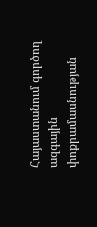Հայաստանում գործող ազգային փոքրամասնության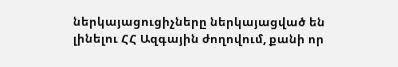ներկայացուցիչները ներկայացված են լինելու ՀՀ Ազգային ժողովում, քանի որ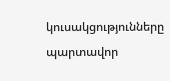կուսակցությունները պարտավոր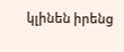կլինեն իրենց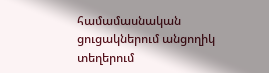համամասնական ցուցակներում անցողիկ տեղերում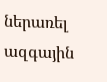ներառել ազգային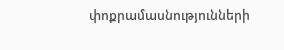փոքրամասնությունների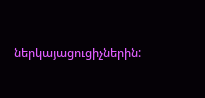ներկայացուցիչներին: